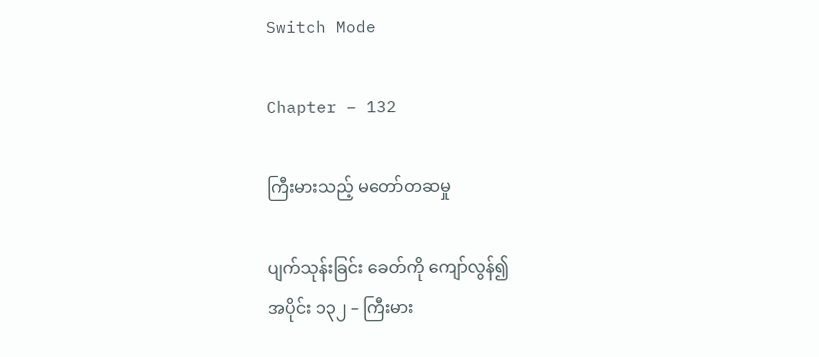Switch Mode

Chapter – 132

ကြီးမားသည့် မတော်တဆမှု

ပျက်သုန်းခြင်း ခေတ်ကို ကျော်လွန်၍
အပိုင်း ၁၃၂ – ကြီးမား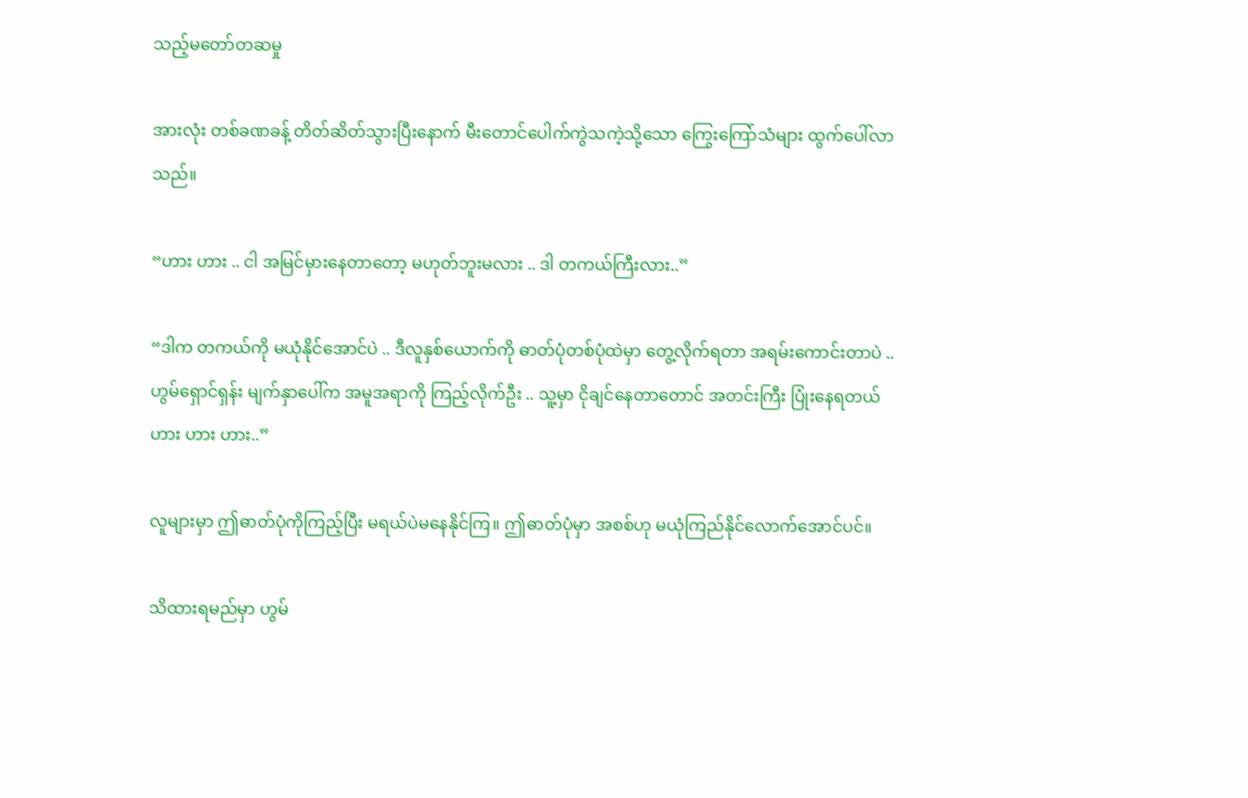သည့်မတော်တဆမှု

အားလုံး တစ်ခဏခန့် တိတ်ဆိတ်သွားပြီးနောက် မီးတောင်ပေါက်ကွဲသကဲ့သို့သော ကြွေးကြော်သံများ ထွက်ပေါ်လာသည်။

“ဟား ဟား .. ငါ အမြင်မှားနေတာတော့ မဟုတ်ဘူးမလား .. ဒါ တကယ်ကြီးလား..”

“ဒါက တကယ်ကို မယုံနိုင်အောင်ပဲ .. ဒီလူနှစ်ယောက်ကို ဓာတ်ပုံတစ်ပုံထဲမှာ တွေ့လိုက်ရတာ အရမ်းကောင်းတာပဲ .. ဟွမ်ရှောင်ရှန်း မျက်နှာပေါ်က အမူအရာကို ကြည့်လိုက်ဦး .. သူ့မှာ ငိုချင်နေတာတောင် အတင်းကြီး ပြုံးနေရတယ် ဟား ဟား ဟား..”

လူများမှာ ဤဓာတ်ပုံကိုကြည့်ပြီး မရယ်ပဲမနေနိုင်ကြ။ ဤဓာတ်ပုံမှာ အစစ်ဟု မယုံကြည်နိုင်လောက်အောင်ပင်။

သိထားရမည်မှာ ဟွမ်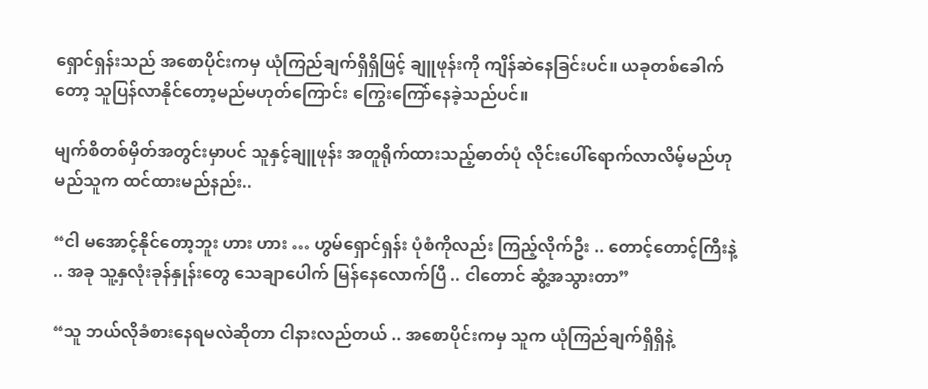ရှောင်ရှန်းသည် အစောပိုင်းကမှ ယုံကြည်ချက်ရှိရှိဖြင့် ချူဖုန်းကို ကျိန်ဆဲနေခြင်းပင်။ ယခုတစ်ခေါက်တော့ သူပြန်လာနိုင်တော့မည်မဟုတ်ကြောင်း ကြွေးကြော်နေခဲ့သည်ပင်။

မျက်စိတစ်မှိတ်အတွင်းမှာပင် သူနှင့်ချူဖုန်း အတူရိုက်ထားသည့်ဓာတ်ပုံ လိုင်းပေါ်ရောက်လာလိမ့်မည်ဟု မည်သူက ထင်ထားမည်နည်း..

“ငါ မအောင့်နိုင်တော့ဘူး ဟား ဟား … ဟွမ်ရှောင်ရှန်း ပုံစံကိုလည်း ကြည့်လိုက်ဦး .. တောင့်တောင့်ကြီးနဲ့ .. အခု သူ့နှလုံးခုန်နှုန်းတွေ သေချာပေါက် မြန်နေလောက်ပြီ .. ငါတောင် ဆွံ့အသွားတာ”

“သူ ဘယ်လိုခံစားနေရမလဲဆိုတာ ငါနားလည်တယ် .. အစောပိုင်းကမှ သူက ယုံကြည်ချက်ရှိရှိနဲ့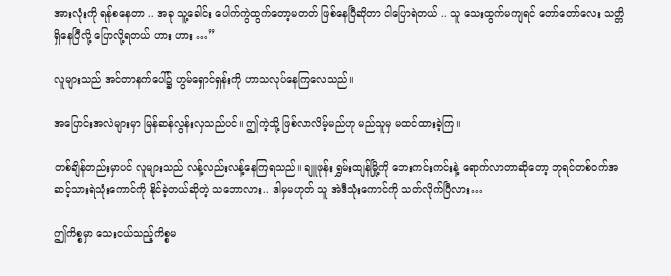အားလုံးကို ရန်စနေတာ .. အခု သူ့ခေါင်း ပေါက်ကွဲထွက်တော့မတတ် ဖြစ်နေပြီဆိုတာ ငါပြောရဲတယ် .. သူ သေးထွက်မကျရင် တော်တော်လေး သတ္တိရှိနေပြီလို့ ပြောလို့ရတယ် ဟား ဟား …”

လူများသည် အင်တာနက်ပေါ်၌ ဟွမ်ရှောင်ရှန်းကို ဟာသလုပ်နေကြလေသည်။

အပြောင်းအလဲများမှာ မြန်ဆန်လွန်းလှသည်ပင်။ ဤကဲ့သို့ ဖြစ်လာလိမ့်မည်ဟု မည်သူမှ မထင်ထားခဲ့ကြ။

တစ်ချိန်တည်းမှာပင် လူများသည် လန့်လည်းလန့်နေကြရသည်။ ချူဖုန်း ရွှမ်းထျန်မြို့ကို ဘေးကင်းကင်းနဲ့ ရောက်လာတာဆိုတော့ ဘုရင်တစ်ဝက်အဆင့်သားရဲသုံးကောင်ကို နိုင်ခဲ့တယ်ဆိုတဲ့ သဘောလား.. ဒါမှမဟုတ် သူ အဲဒီသုံးကောင်ကို သတ်လိုက်ပြီလား…

ဤကိစ္စမှာ သေးငယ်သည့်ကိစ္စမ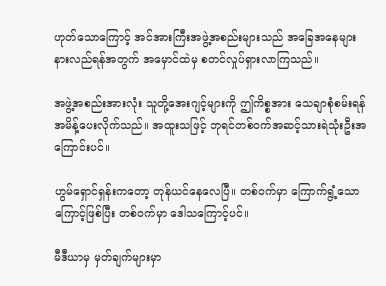ဟုတ်သောကြောင့် အင်အားကြီးအဖွဲ့အစည်းများသည် အခြေအနေများ နားလည်ရန်အတွက် အမှောင်ထဲမှ စတင်လှုပ်ရှားလာကြသည်။

အဖွဲ့အစည်းအားလုံး သူတို့အေးဂျင့်များကို ဤကိစ္စအား သေချာစုံစမ်းရန် အမိန့်ပေးလိုက်သည်။ အထူးသဖြင့် ဘုရင်တစ်ဝက်အဆင့်သားရဲသုံးဦးအကြောင်းပင်။

ဟွမ်ရှောင်ရှန်းကတော့ တုန်ယင်နေလေပြီ။ တစ်ဝက်မှာ ကြောက်ရွံ့သောကြောင့်ဖြစ်ပြီး တစ်ဝက်မှာ ဒေါသကြောင့်ပင်။

မီဒီယာမှ မှတ်ချက်များမှာ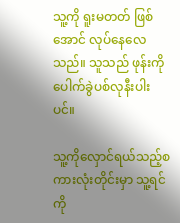သူ့ကို ရူးမတတ် ဖြစ်အောင် လုပ်နေလေသည်။ သူသည် ဖုန်းကို ပေါက်ခွဲပစ်လုနီးပါးပင်။

သူ့ကိုလှောင်ရယ်သည့်စကားလုံးတိုင်းမှာ သူ့ရင်ကို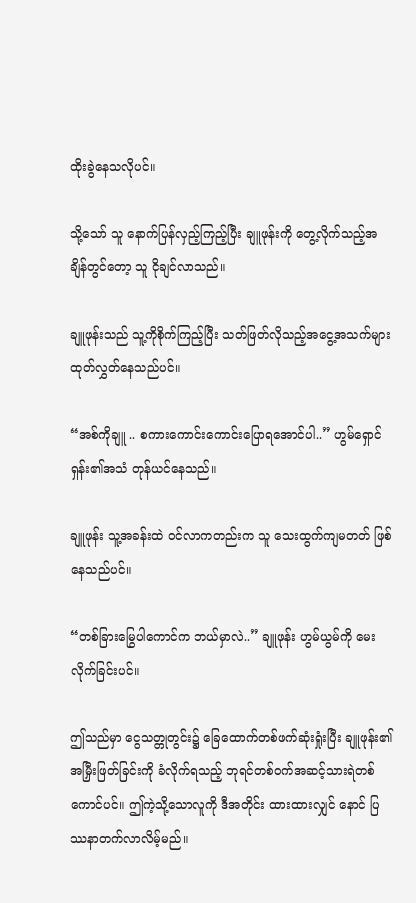ထိုးခွဲနေသလိုပင်။

သို့သော် သူ နောက်ပြန်လှည့်ကြည့်ပြီး ချူဖုန်းကို တွေ့လိုက်သည့်အချိန်တွင်တော့ သူ ငိုချင်လာသည်။

ချူဖုန်းသည် သူ့ကိုစိုက်ကြည့်ပြီး သတ်ဖြတ်လိုသည့်အငွေ့အသက်များ ထုတ်လွှတ်နေသည်ပင်။

“အစ်ကိုချူ .. စကားကောင်းကောင်းပြောရအောင်ပါ..” ဟွမ်ရှောင်ရှန်း၏အသံ တုန်ယင်နေသည်။

ချူဖုန်း သူ့အခန်းထဲ ဝင်လာကတည်းက သူ သေးထွက်ကျမတတ် ဖြစ်နေသည်ပင်။

“တစ်ခြားမြွေပါကောင်က ဘယ်မှာလဲ..” ချူဖုန်း ဟွမ်ယွမ်ကို မေးလိုက်ခြင်းပင်။

ဤသည်မှာ ငွေသတ္တုတွင်း၌ ခြေထောက်တစ်ဖက်ဆုံးရှုံးပြီး ချူဖုန်း၏အမြှီးဖြတ်ခြင်းကို ခံလိုက်ရသည့် ဘုရင်တစ်ဝက်အဆင့်သားရဲတစ်ကောင်ပင်။ ဤကဲ့သို့သောလူကို ဒီအတိုင်း ထားထားလျှင် နောင် ပြဿနာတက်လာလိမ့်မည်။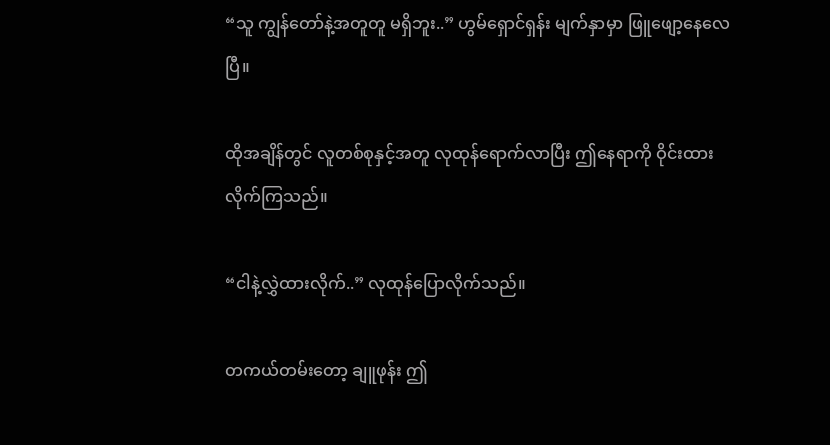“သူ ကျွန်တော်နဲ့အတူတူ မရှိဘူး..” ဟွမ်ရှောင်ရှန်း မျက်နှာမှာ ဖြူဖျော့နေလေပြီ။

ထိုအချိန်တွင် လူတစ်စုနှင့်အတူ လုထုန်ရောက်လာပြီး ဤနေရာကို ဝိုင်းထားလိုက်ကြသည်။

“ငါနဲ့လွှဲထားလိုက်..” လုထုန်ပြောလိုက်သည်။

တကယ်တမ်းတော့ ချူဖုန်း ဤ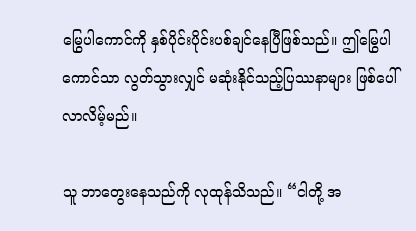မြွေပါကောင်ကို နှစ်ပိုင်းပိုင်းပစ်ချင်နေပြီဖြစ်သည်။ ဤမြွေပါကောင်သာ လွတ်သွားလျှင် မဆုံးနိုင်သည့်ပြဿနာများ ဖြစ်ပေါ်လာလိမ့်မည်။

သူ ဘာတွေးနေသည်ကို လုထုန်သိသည်။ “ငါတို့ အ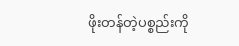ဖိုးတန်တဲ့ပစ္စည်းကို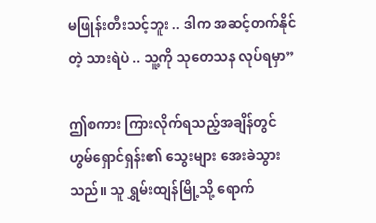မဖြုန်းတီးသင့်ဘူး .. ဒါက အဆင့်တက်နိုင်တဲ့ သားရဲပဲ .. သူ့ကို သုတေသန လုပ်ရမှာ”

ဤစကား ကြားလိုက်ရသည့်အချိန်တွင် ဟွမ်ရှောင်ရှန်း၏ သွေးများ အေးခဲသွားသည်။ သူ ရွှမ်းထျန်မြို့သို့ ရောက်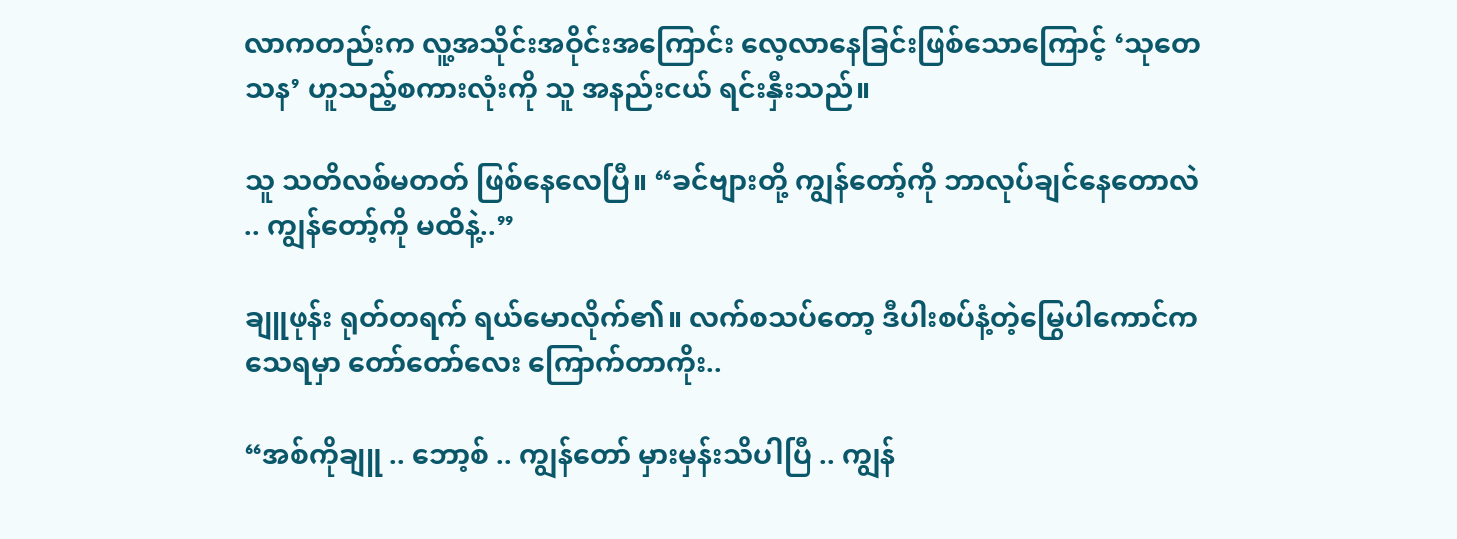လာကတည်းက လူ့အသိုင်းအဝိုင်းအကြောင်း လေ့လာနေခြင်းဖြစ်သောကြောင့် ‘သုတေသန’ ဟူသည့်စကားလုံးကို သူ အနည်းငယ် ရင်းနှီးသည်။

သူ သတိလစ်မတတ် ဖြစ်နေလေပြီ။ “ခင်ဗျားတို့ ကျွန်တော့်ကို ဘာလုပ်ချင်နေတောလဲ .. ကျွန်တော့်ကို မထိနဲ့..”

ချူဖုန်း ရုတ်တရက် ရယ်မောလိုက်၏။ လက်စသပ်တော့ ဒီပါးစပ်နံ့တဲ့မြွေပါကောင်က သေရမှာ တော်တော်လေး ကြောက်တာကိုး..

“အစ်ကိုချူ .. ဘော့စ် .. ကျွန်တော် မှားမှန်းသိပါပြီ .. ကျွန်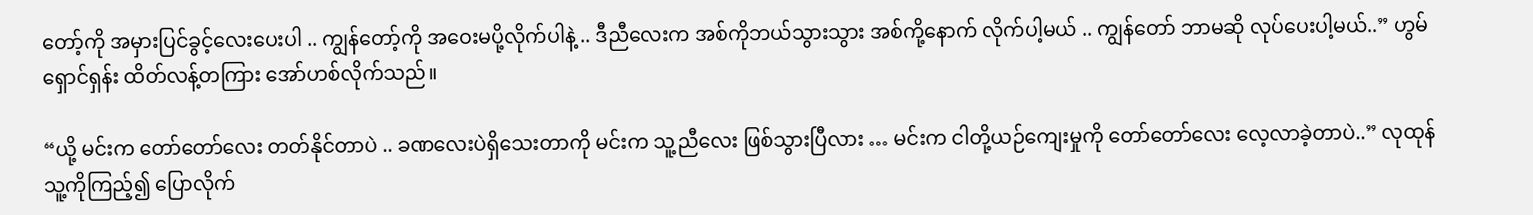တော့်ကို အမှားပြင်ခွင့်လေးပေးပါ .. ကျွန်တော့်ကို အဝေးမပို့လိုက်ပါနဲ့ .. ဒီညီလေးက အစ်ကိုဘယ်သွားသွား အစ်ကို့နောက် လိုက်ပါ့မယ် .. ကျွန်တော် ဘာမဆို လုပ်ပေးပါ့မယ်..” ဟွမ်ရှောင်ရှန်း ထိတ်လန့်တကြား အော်ဟစ်လိုက်သည်။

“ယို့ မင်းက တော်တော်လေး တတ်နိုင်တာပဲ .. ခဏလေးပဲရှိသေးတာကို မင်းက သူ့ညီလေး ဖြစ်သွားပြီလား … မင်းက ငါတို့ယဉ်ကျေးမှုကို တော်တော်လေး လေ့လာခဲ့တာပဲ..” လုထုန် သူ့ကိုကြည့်၍ ပြောလိုက်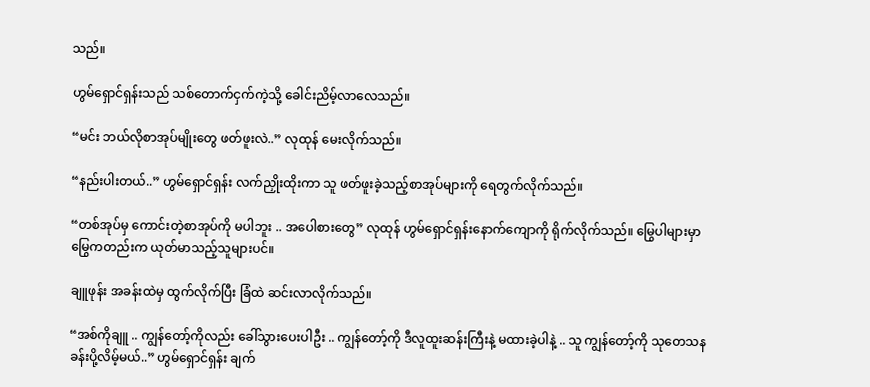သည်။

ဟွမ်ရှောင်ရှန်းသည် သစ်တောက်ငှက်ကဲ့သို့ ခေါင်းညိမ့်လာလေသည်။

“မင်း ဘယ်လိုစာအုပ်မျိုးတွေ ဖတ်ဖူးလဲ..” လုထုန် မေးလိုက်သည်။

“နည်းပါးတယ်..” ဟွမ်ရှောင်ရှန်း လက်ညှိုးထိုးကာ သူ ဖတ်ဖူးခဲ့သည့်စာအုပ်များကို ရေတွက်လိုက်သည်။

“တစ်အုပ်မှ ကောင်းတဲ့စာအုပ်ကို မပါဘူး .. အပေါစားတွေ” လုထုန် ဟွမ်ရှောင်ရှန်းနောက်ကျောကို ရိုက်လိုက်သည်။ မြွေပါများမှာ မြွေကတည်းက ယုတ်မာသည့်သူများပင်။

ချူဖုန်း အခန်းထဲမှ ထွက်လိုက်ပြီး ခြံထဲ ဆင်းလာလိုက်သည်။

“အစ်ကိုချူ .. ကျွန်တော့်ကိုလည်း ခေါ်သွားပေးပါဦး .. ကျွန်တော့်ကို ဒီလူထူးဆန်းကြီးနဲ့ မထားခဲ့ပါနဲ့ .. သူ ကျွန်တော့်ကို သုတေသနခန်းပို့လိမ့်မယ်..” ဟွမ်ရှောင်ရှန်း ချက်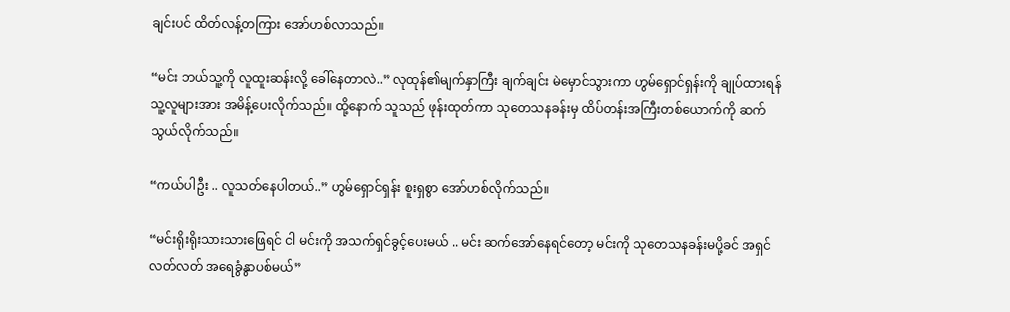ချင်းပင် ထိတ်လန့်တကြား အော်ဟစ်လာသည်။

“မင်း ဘယ်သူ့ကို လူထူးဆန်းလို့ ခေါ်နေတာလဲ..” လုထုန်၏မျက်နှာကြီး ချက်ချင်း မဲမှောင်သွားကာ ဟွမ်ရှောင်ရှန်းကို ချုပ်ထားရန် သူ့လူများအား အမိန့်ပေးလိုက်သည်။ ထို့နောက် သူသည် ဖုန်းထုတ်ကာ သုတေသနခန်းမှ ထိပ်တန်းအကြီးတစ်ယောက်ကို ဆက်သွယ်လိုက်သည်။

“ကယ်ပါဦး .. လူသတ်နေပါတယ်..” ဟွမ်ရှောင်ရှန်း စူးရှစွာ အော်ဟစ်လိုက်သည်။

“မင်းရိုးရိုးသားသားဖြေရင် ငါ မင်းကို အသက်ရှင်ခွင့်ပေးမယ် .. မင်း ဆက်အော်နေရင်တော့ မင်းကို သုတေသနခန်းမပို့ခင် အရှင်လတ်လတ် အရေခွံနွာပစ်မယ်”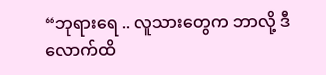“ဘုရားရေ .. လူသားတွေက ဘာလို့ ဒီလောက်ထိ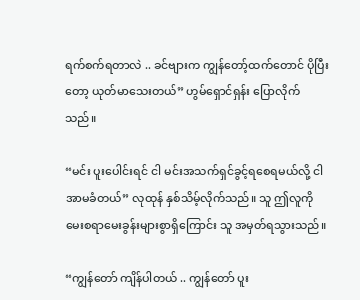ရက်စက်ရတာလဲ .. ခင်ဗျားက ကျွန်တော့်ထက်တောင် ပိုပြီးတော့ ယုတ်မာသေးတယ်” ဟွမ်ရှောင်ရှန်း ပြောလိုက်သည်။

“မင်း ပူးပေါင်းရင် ငါ မင်းအသက်ရှင်ခွင့်ရစေရမယ်လို့ ငါ အာမခံတယ်” လုထုန် နှစ်သိမ့်လိုက်သည်။ သူ ဤလူကို မေးစရာမေးခွန်းများစွာရှိကြောင်း သူ အမှတ်ရသွားသည်။

“ကျွန်တော် ကျိန်ပါတယ် .. ကျွန်တော် ပူး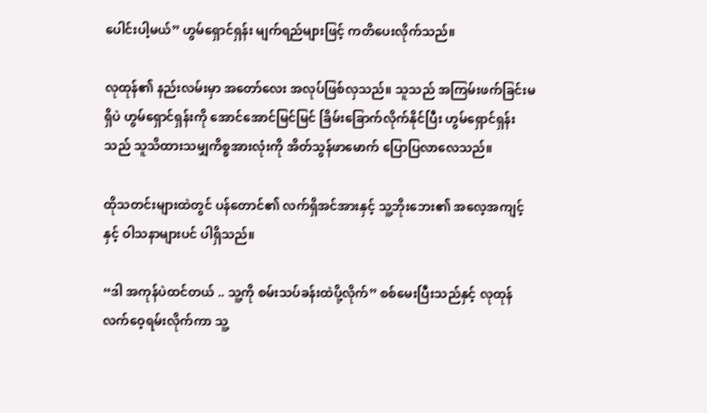ပေါင်းပါ့မယ်” ဟွမ်ရှောင်ရှန်း မျက်ရည်များဖြင့် ကတိပေးလိုက်သည်။

လုထုန်၏ နည်းလမ်းမှာ အတော်လေး အလုပ်ဖြစ်လှသည်။ သူသည် အကြမ်းဖက်ခြင်းမရှိပဲ ဟွမ်ရှောင်ရှန်းကို အောင်အောင်မြင်မြင် ခြိမ်းခြောက်လိုက်နိုင်ပြီး ဟွမ်ရှောင်ရှန်းသည် သူသိထားသမျှကိစ္စအားလုံးကို အိတ်သွန်ဖာမောက် ပြောပြလာလေသည်။

ထိုသတင်းများထဲတွင် ပန်တောင်၏ လက်ရှိအင်အားနှင့် သူ့ဘိုးဘေး၏ အလေ့အကျင့်နှင့် ဝါသနာများပင် ပါရှိသည်။

“ဒါ အကုန်ပဲထင်တယ် .. သူ့ကို စမ်းသပ်ခန်းထဲပို့လိုက်” စစ်မေးပြီးသည်နှင့် လုထုန် လက်ဝေ့ရမ်းလိုက်ကာ သူ့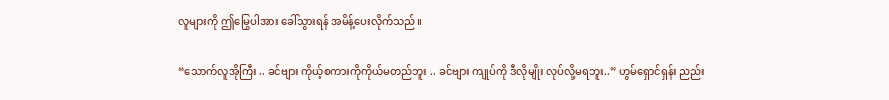လူများကို ဤမြွေပါအား ခေါ်သွားရန် အမိန့်ပေးလိုက်သည်။

“သောက်လူအိုကြီး .. ခင်ဗျား ကိုယ့်စကားကိုကိုယ်မတည်ဘူး .. ခင်ဗျား ကျုပ်ကို ဒီလိုမျိုး လုပ်လို့မရဘူး..” ဟွမ်ရှောင်ရှန်း ညည်း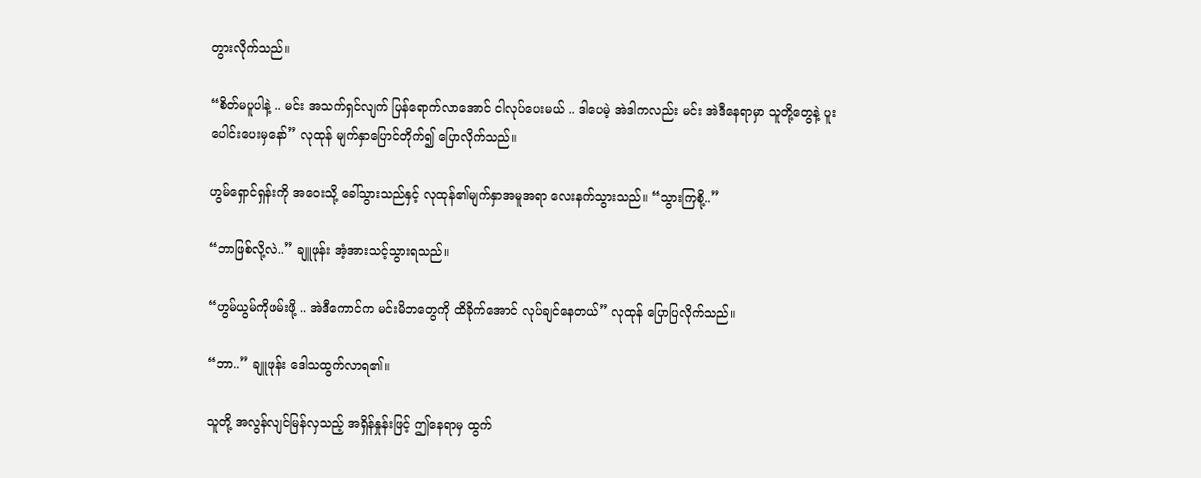တွားလိုက်သည်။

“စိတ်မပူပါနဲ့ .. မင်း အသက်ရှင်လျက် ပြန်ရောက်လာအောင် ငါလုပ်ပေးမယ် .. ဒါပေမဲ့ အဲဒါကလည်း မင်း အဲဒီနေရာမှာ သူတို့တွေနဲ့ ပူးပေါင်းပေးမှနော်” လုထုန် မျက်နှာပြောင်တိုက်၍ ပြောလိုက်သည်။

ဟွမ်ရှောင်ရှန်းကို အဝေးသို့ ခေါ်သွားသည်နှင့် လုထုန်၏မျက်နှာအမူအရာ လေးနက်သွားသည်။ “သွားကြစို့..”

“ဘာဖြစ်လို့လဲ..” ချူဖုန်း အံ့အားသင့်သွားရသည်။

“ဟွမ်ယွမ်ကိုဖမ်းဖို့ .. အဲဒီကောင်က မင်းမိဘတွေကို ထိခိုက်အောင် လုပ်ချင်နေတယ်” လုထုန် ပြောပြလိုက်သည်။

“ဘာ..” ချူဖုန်း ဒေါသထွက်လာရ၏။

သူတို့ အလွန်လျင်မြန်လှသည့် အရှိန်နှုန်းဖြင့် ဤနေရာမှ ထွက်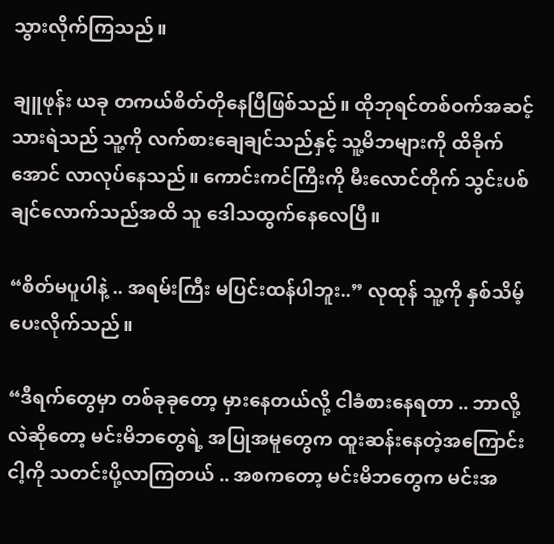သွားလိုက်ကြသည်။

ချူဖုန်း ယခု တကယ်စိတ်တိုနေပြီဖြစ်သည်။ ထိုဘုရင်တစ်ဝက်အဆင့်သားရဲသည် သူ့ကို လက်စားချေချင်သည်နှင့် သူ့မိဘများကို ထိခိုက်အောင် လာလုပ်နေသည်။ ကောင်းကင်ကြီးကို မီးလောင်တိုက် သွင်းပစ်ချင်လောက်သည်အထိ သူ ဒေါသထွက်နေလေပြီ။

“စိတ်မပူပါနဲ့ .. အရမ်းကြီး မပြင်းထန်ပါဘူး..” လုထုန် သူ့ကို နှစ်သိမ့်ပေးလိုက်သည်။

“ဒီရက်တွေမှာ တစ်ခုခုတော့ မှားနေတယ်လို့ ငါခံစားနေရတာ .. ဘာလို့လဲဆိုတော့ မင်းမိဘတွေရဲ့ အပြုအမူတွေက ထူးဆန်းနေတဲ့အကြောင်း ငါ့ကို သတင်းပို့လာကြတယ် .. အစကတော့ မင်းမိဘတွေက မင်းအ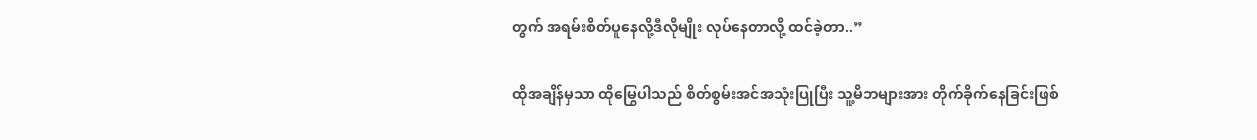တွက် အရမ်းစိတ်ပူနေလို့ဒီလိုမျိုး လုပ်နေတာလို့ ထင်ခဲ့တာ..”

ထိုအချိန်မှသာ ထိုမြွေပါသည် စိတ်စွမ်းအင်အသုံးပြုပြီး သူ့မိဘများအား တိုက်ခိုက်နေခြင်းဖြစ်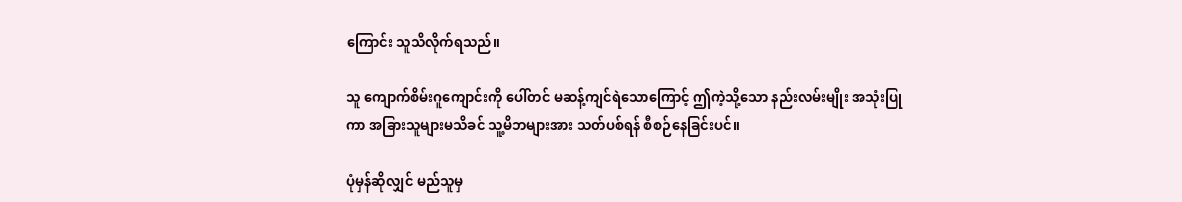ကြောင်း သူသိလိုက်ရသည်။

သူ ကျောက်စိမ်းဂူကျောင်းကို ပေါ်တင် မဆန့်ကျင်ရဲသောကြောင့် ဤကဲ့သို့သော နည်းလမ်းမျိုး အသုံးပြုကာ အခြားသူများမသိခင် သူ့မိဘများအား သတ်ပစ်ရန် စီစဉ်နေခြင်းပင်။

ပုံမှန်ဆိုလျှင် မည်သူမှ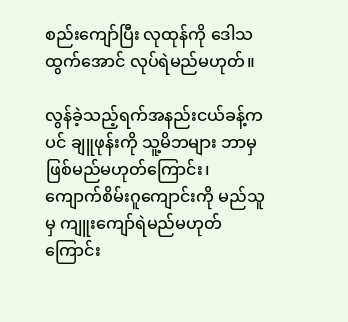စည်းကျော်ပြီး လုထုန်ကို ဒေါသထွက်အောင် လုပ်ရဲမည်မဟုတ်။

လွန်ခဲ့သည့်ရက်အနည်းငယ်ခန့်ကပင် ချူဖုန်းကို သူ့မိဘများ ဘာမှဖြစ်မည်မဟုတ်ကြောင်း၊ ကျောက်စိမ်းဂူကျောင်းကို မည်သူမှ ကျူးကျော်ရဲမည်မဟုတ်ကြောင်း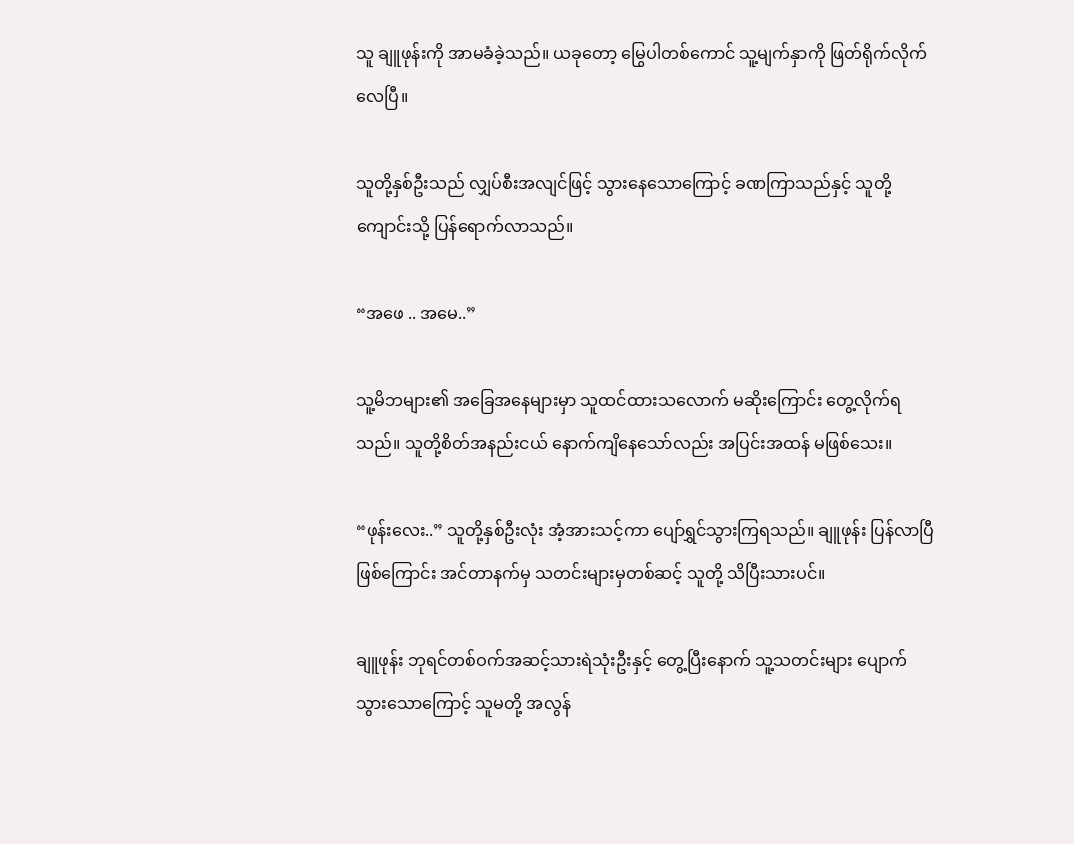သူ ချူဖုန်းကို အာမခံခဲ့သည်။ ယခုတော့ မြွေပါတစ်ကောင် သူ့မျက်နှာကို ဖြတ်ရိုက်လိုက်လေပြီ။

သူတို့နှစ်ဦးသည် လျှပ်စီးအလျင်ဖြင့် သွားနေသောကြောင့် ခဏကြာသည်နှင့် သူတို့ ကျောင်းသို့ ပြန်ရောက်လာသည်။

“အဖေ .. အမေ..”

သူ့မိဘများ၏ အခြေအနေများမှာ သူထင်ထားသလောက် မဆိုးကြောင်း တွေ့လိုက်ရသည်။ သူတို့စိတ်အနည်းငယ် နောက်ကျိနေသော်လည်း အပြင်းအထန် မဖြစ်သေး။

“ဖုန်းလေး..” သူတို့နှစ်ဦးလုံး အံ့အားသင့်ကာ ပျော်ရွှင်သွားကြရသည်။ ချူဖုန်း ပြန်လာပြီဖြစ်ကြောင်း အင်တာနက်မှ သတင်းများမှတစ်ဆင့် သူတို့ သိပြီးသားပင်။

ချူဖုန်း ဘုရင်တစ်ဝက်အဆင့်သားရဲသုံးဦးနှင့် တွေ့ပြီးနောက် သူ့သတင်းများ ပျောက်သွားသောကြောင့် သူမတို့ အလွန်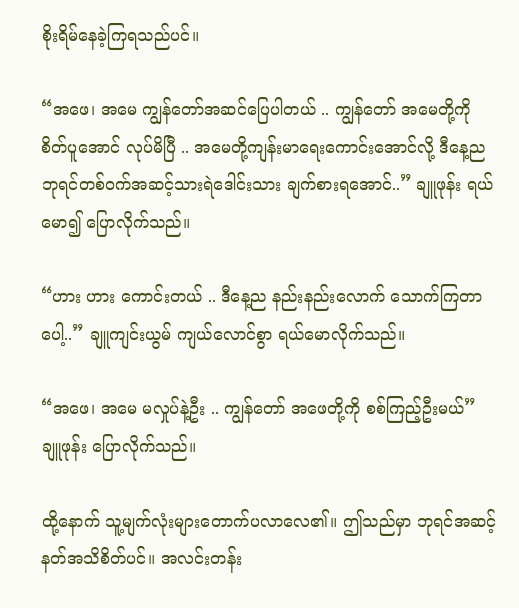စိုးရိမ်နေခဲ့ကြရသည်ပင်။

“အဖေ၊ အမေ ကျွန်တော်အဆင်ပြေပါတယ် .. ကျွန်တော် အမေတို့ကို စိတ်ပူအောင် လုပ်မိပြီ .. အမေတို့ကျန်းမာရေးကောင်းအောင်လို့ ဒီနေ့ည ဘုရင်တစ်ဝက်အဆင့်သားရဲဒေါင်းသား ချက်စားရအောင်..” ချူဖုန်း ရယ်မော၍ ပြောလိုက်သည်။

“ဟား ဟား ကောင်းတယ် .. ဒီနေ့ည နည်းနည်းလောက် သောက်ကြတာပေါ့..” ချူကျင်းယွမ် ကျယ်လောင်စွာ ရယ်မောလိုက်သည်။

“အဖေ၊ အမေ မလှုပ်နဲ့ဦး .. ကျွန်တော် အဖေတို့ကို စစ်ကြည့်ဦးမယ်” ချူဖုန်း ပြောလိုက်သည်။

ထို့နောက် သူ့မျက်လုံးများတောက်ပလာလေ၏။ ဤသည်မှာ ဘုရင်အဆင့် နတ်အသိစိတ်ပင်။ အလင်းတန်း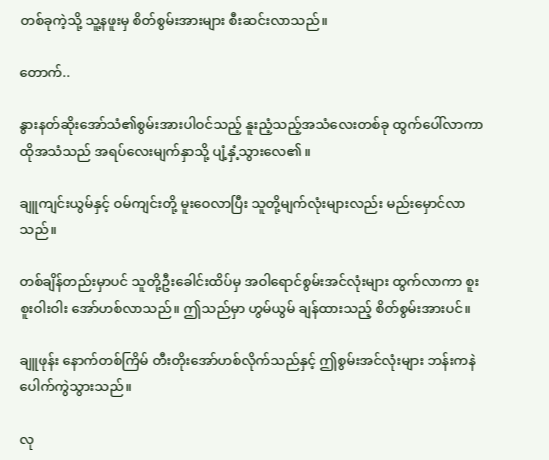တစ်ခုကဲ့သို့ သူ့နဖူးမှ စိတ်စွမ်းအားများ စီးဆင်းလာသည်။

တောက်..

နွားနတ်ဆိုးအော်သံ၏စွမ်းအားပါဝင်သည့် နူးညံ့သည့်အသံလေးတစ်ခု ထွက်ပေါ်လာကာ ထိုအသံသည် အရပ်လေးမျက်နှာသို့ ပျံ့နှံ့သွားလေ၏။

ချူကျင်းယွမ်နှင့် ဝမ်ကျင်းတို့ မူးဝေလာပြီး သူတို့မျက်လုံးများလည်း မည်းမှောင်လာသည်။

တစ်ချိန်တည်းမှာပင် သူတို့ဦးခေါင်းထိပ်မှ အဝါရောင်စွမ်းအင်လုံးများ ထွက်လာကာ စူးစူးဝါးဝါး အော်ဟစ်လာသည်။ ဤသည်မှာ ဟွမ်ယွမ် ချန်ထားသည့် စိတ်စွမ်းအားပင်။

ချူဖုန်း နောက်တစ်ကြိမ် တီးတိုးအော်ဟစ်လိုက်သည်နှင့် ဤစွမ်းအင်လုံးများ ဘန်းကနဲ ပေါက်ကွဲသွားသည်။

လု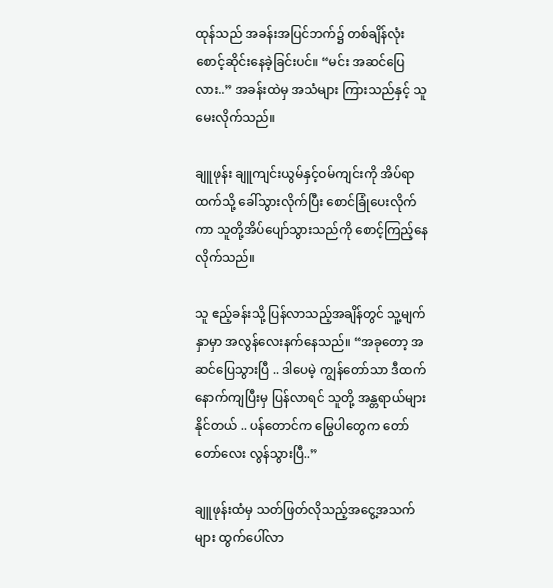ထုန်သည် အခန်းအပြင်ဘက်၌ တစ်ချိန်လုံး စောင့်ဆိုင်းနေခဲ့ခြင်းပင်။ “မင်း အဆင်ပြေလား..” အခန်းထဲမှ အသံများ ကြားသည်နှင့် သူ မေးလိုက်သည်။

ချူဖုန်း ချူကျင်းယွမ်နှင့်ဝမ်ကျင်းကို အိပ်ရာထက်သို့ ခေါ်သွားလိုက်ပြီး စောင်ခြုံပေးလိုက်ကာ သူတို့အိပ်ပျော်သွားသည်ကို စောင့်ကြည့်နေလိုက်သည်။

သူ ဧည့်ခန်းသို့ ပြန်လာသည့်အချိန်တွင် သူ့မျက်နှာမှာ အလွန်လေးနက်နေသည်။ “အခုတော့ အဆင်ပြေသွားပြီ .. ဒါပေမဲ့ ကျွန်တော်သာ ဒီထက်နောက်ကျပြီးမှ ပြန်လာရင် သူတို့ အန္တရာယ်များနိုင်တယ် .. ပန်တောင်က မြွေပါတွေက တော်တော်လေး လွန်သွားပြီ..”

ချူဖုန်းထံမှ သတ်ဖြတ်လိုသည့်အငွေ့အသက်များ ထွက်ပေါ်လာ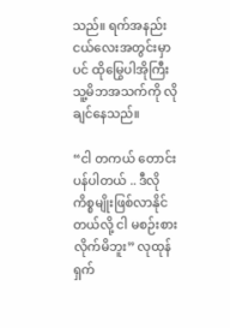သည်။ ရက်အနည်းငယ်လေးအတွင်းမှာပင် ထိုမြွေပါအိုကြီး သူ့မိဘအသက်ကို လိုချင်နေသည်။

“ငါ တကယ် တောင်းပန်ပါတယ် .. ဒီလိုကိစ္စမျိုးဖြစ်လာနိုင်တယ်လို့ ငါ မစဉ်းစားလိုက်မိဘူး” လုထုန် ရှက်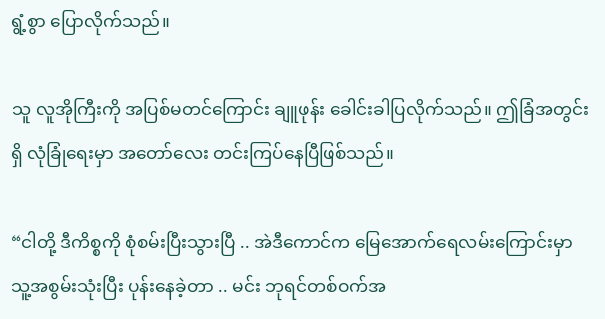ရွံ့စွာ ပြောလိုက်သည်။

သူ လူအိုကြီးကို အပြစ်မတင်ကြောင်း ချူဖုန်း ခေါင်းခါပြလိုက်သည်။ ဤခြံအတွင်းရှိ လုံခြုံရေးမှာ အတော်လေး တင်းကြပ်နေပြီဖြစ်သည်။

“ငါတို့ ဒီကိစ္စကို စုံစမ်းပြီးသွားပြီ .. အဲဒီကောင်က မြေအောက်ရေလမ်းကြောင်းမှာ သူ့အစွမ်းသုံးပြီး ပုန်းနေခဲ့တာ .. မင်း ဘုရင်တစ်ဝက်အ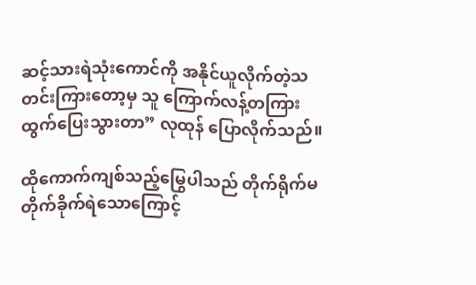ဆင့်သားရဲသုံးကောင်ကို အနိုင်ယူလိုက်တဲ့သတင်းကြားတော့မှ သူ ကြောက်လန့်တကြား ထွက်ပြေးသွားတာ” လုထုန် ပြောလိုက်သည်။

ထိုကောက်ကျစ်သည့်မြွေပါသည် တိုက်ရိုက်မတိုက်ခိုက်ရဲသောကြောင့်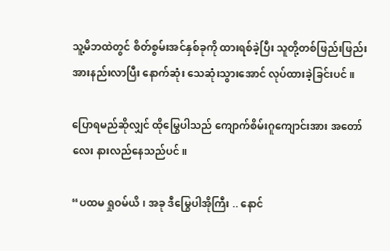သူ့မိဘထဲတွင် စိတ်စွမ်းအင်နှစ်ခုကို ထားရစ်ခဲ့ပြီး သူတို့တစ်ဖြည်းဖြည်း အားနည်းလာပြီး နောက်ဆုံး သေဆုံးသွားအောင် လုပ်ထားခဲ့ခြင်းပင်။

ပြောရမည်ဆိုလျှင် ထိုမြွေပါသည် ကျောက်စိမ်းဂူကျောင်းအား အတော်လေး နားလည်နေသည်ပင်။

“ပထမ ရှုဝမ်ယိ၊ အခု ဒီမြွေပါအိုကြီး .. နောင်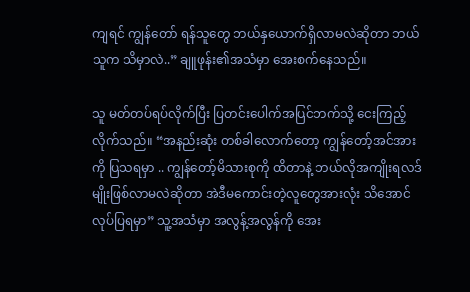ကျရင် ကျွန်တော် ရန်သူတွေ ဘယ်နှယောက်ရှိလာမလဲဆိုတာ ဘယ်သူက သိမှာလဲ..” ချူဖုန်း၏အသံမှာ အေးစက်နေသည်။

သူ မတ်တပ်ရပ်လိုက်ပြီး ပြတင်းပေါက်အပြင်ဘက်သို့ ငေးကြည့်လိုက်သည်။ “အနည်းဆုံး တစ်ခါလောက်တော့ ကျွန်တော့်အင်အားကို ပြသရမှာ .. ကျွန်တော့်မိသားစုကို ထိတာနဲ့ ဘယ်လိုအကျိုးရလဒ်မျိုးဖြစ်လာမလဲဆိုတာ အဲဒီမကောင်းတဲ့လူတွေအားလုံး သိအောင် လုပ်ပြရမှာ” သူ့အသံမှာ အလွန့်အလွန်ကို အေး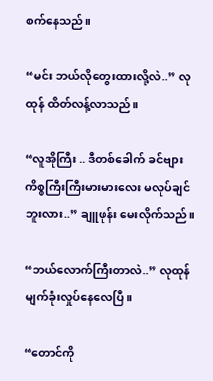စက်နေသည်။

“မင်း ဘယ်လိုတွေးထားလို့လဲ..” လုထုန် ထိတ်လန့်လာသည်။

“လူအိုကြီး .. ဒီတစ်ခေါက် ခင်ဗျား ကိစ္စကြီးကြီးမားမားလေး မလုပ်ချင်ဘူးလား..” ချူဖုန်း မေးလိုက်သည်။

“ဘယ်လောက်ကြီးတာလဲ..” လုထုန် မျက်ခုံးလှုပ်နေလေပြီ။

“တောင်ကို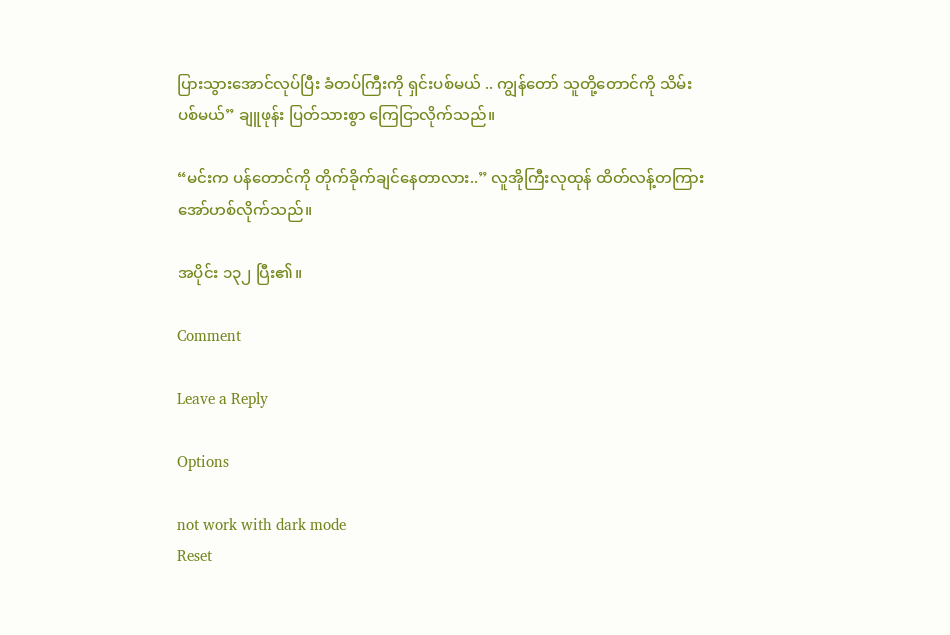ပြားသွားအောင်လုပ်ပြီး ခံတပ်ကြီးကို ရှင်းပစ်မယ် .. ကျွန်တော် သူတို့တောင်ကို သိမ်းပစ်မယ်” ချူဖုန်း ပြတ်သားစွာ ကြေငြာလိုက်သည်။

“မင်းက ပန်တောင်ကို တိုက်ခိုက်ချင်နေတာလား..” လူအိုကြီးလုထုန် ထိတ်လန့်တကြား အော်ဟစ်လိုက်သည်။

အပိုင်း ၁၃၂ ပြီး၏။

Comment

Leave a Reply

Options

not work with dark mode
Reset